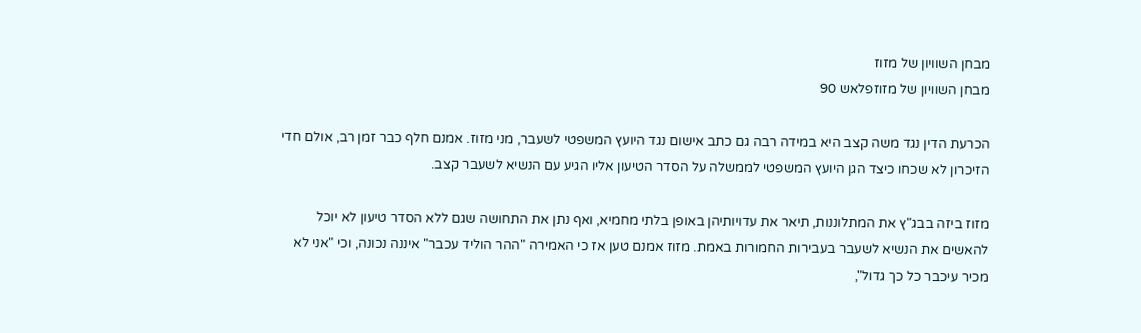מבחן השוויון של מזוז
מבחן השוויון של מזוזפלאש 90

הכרעת הדין נגד משה קצב היא במידה רבה גם כתב אישום נגד היועץ המשפטי לשעבר, מני מזוז. אמנם חלף כבר זמן רב, אולם חדי הזיכרון לא שכחו כיצד הגן היועץ המשפטי לממשלה על הסדר הטיעון אליו הגיע עם הנשיא לשעבר קצב.

מזוז ביזה בבג"ץ את המתלוננות, תיאר את עדויותיהן באופן בלתי מחמיא, ואף נתן את התחושה שגם ללא הסדר טיעון לא יוכל להאשים את הנשיא לשעבר בעבירות החמורות באמת. מזוז אמנם טען אז כי האמירה "ההר הוליד עכבר" איננה נכונה, וכי "אני לא מכיר עיכבר כל כך גדול",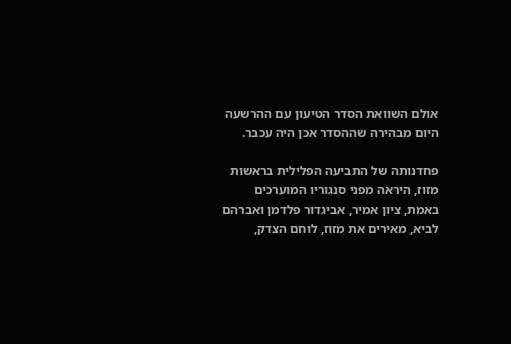אולם השוואת הסדר הטיעון עם ההרשעה היום מבהירה שההסדר אכן היה עכבר.

פחדנותה של התביעה הפלילית בראשות מזוז, היראה מפני סנגוריו המוערכים באמת, ציון אמיר, אביגדור פלדמן ואברהם לביא, מאירים את מזוז, לוחם הצדק,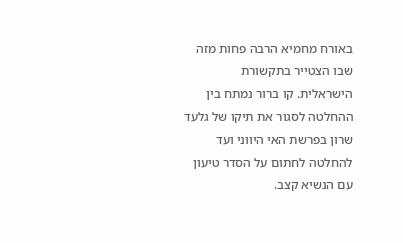באורח מחמיא הרבה פחות מזה שבו הצטייר בתקשורת הישראלית. קו ברור נמתח בין ההחלטה לסגור את תיקו של גלעד שרון בפרשת האי היווני ועד להחלטה לחתום על הסדר טיעון עם הנשיא קצב.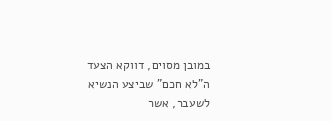במובן מסוים, דווקא הצעד ה"לא חכם" שביצע הנשיא לשעבר, אשר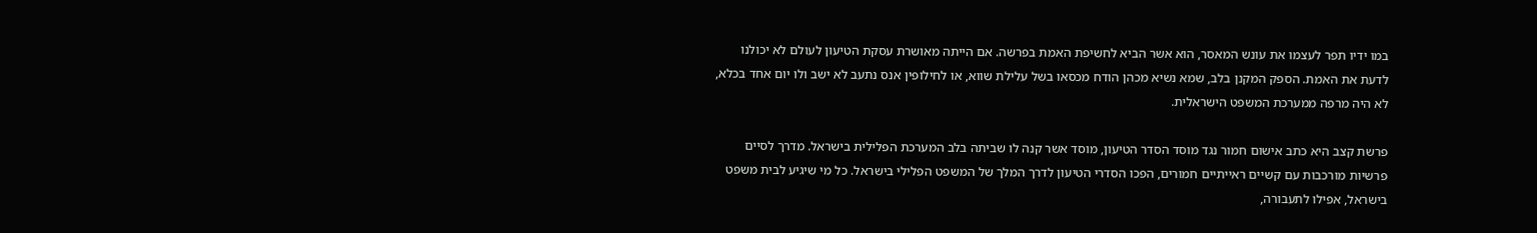במו ידיו תפר לעצמו את עונש המאסר, הוא אשר הביא לחשיפת האמת בפרשה. אם הייתה מאושרת עסקת הטיעון לעולם לא יכולנו לדעת את האמת. הספק המקנן בלב, שמא נשיא מכהן הודח מכסאו בשל עלילת שווא, או לחילופין אנס נתעב לא ישב ולו יום אחד בכלא, לא היה מרפה ממערכת המשפט הישראלית.

פרשת קצב היא כתב אישום חמור נגד מוסד הסדר הטיעון, מוסד אשר קנה לו שביתה בלב המערכת הפלילית בישראל. מדרך לסיים פרשיות מורכבות עם קשיים ראייתיים חמורים, הפכו הסדרי הטיעון לדרך המלך של המשפט הפלילי בישראל. כל מי שיגיע לבית משפט בישראל, אפילו לתעבורה,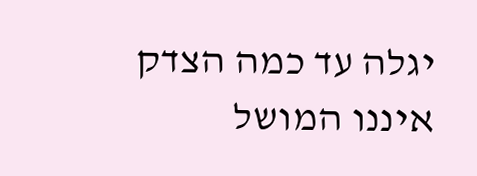יגלה עד כמה הצדק איננו המושל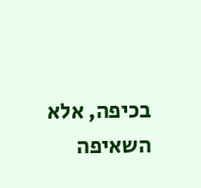בכיפה, אלא השאיפה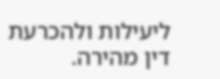ליעילות ולהכרעת דין מהירה.